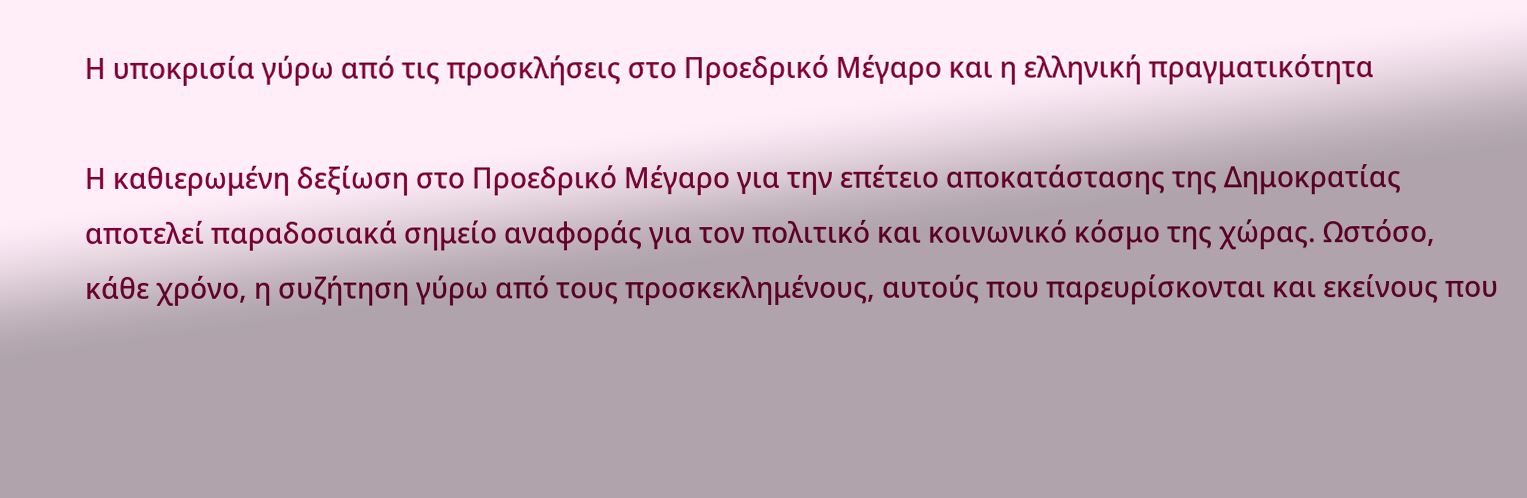Η υποκρισία γύρω από τις προσκλήσεις στο Προεδρικό Μέγαρο και η ελληνική πραγματικότητα

Η καθιερωμένη δεξίωση στο Προεδρικό Μέγαρο για την επέτειο αποκατάστασης της Δημοκρατίας αποτελεί παραδοσιακά σημείο αναφοράς για τον πολιτικό και κοινωνικό κόσμο της χώρας. Ωστόσο, κάθε χρόνο, η συζήτηση γύρω από τους προσκεκλημένους, αυτούς που παρευρίσκονται και εκείνους που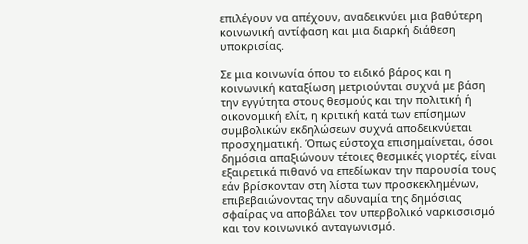επιλέγουν να απέχουν, αναδεικνύει μια βαθύτερη κοινωνική αντίφαση και μια διαρκή διάθεση υποκρισίας.

Σε μια κοινωνία όπου το ειδικό βάρος και η κοινωνική καταξίωση μετριούνται συχνά με βάση την εγγύτητα στους θεσμούς και την πολιτική ή οικονομική ελίτ, η κριτική κατά των επίσημων συμβολικών εκδηλώσεων συχνά αποδεικνύεται προσχηματική. Όπως εύστοχα επισημαίνεται, όσοι δημόσια απαξιώνουν τέτοιες θεσμικές γιορτές, είναι εξαιρετικά πιθανό να επεδίωκαν την παρουσία τους εάν βρίσκονταν στη λίστα των προσκεκλημένων, επιβεβαιώνοντας την αδυναμία της δημόσιας σφαίρας να αποβάλει τον υπερβολικό ναρκισσισμό και τον κοινωνικό ανταγωνισμό.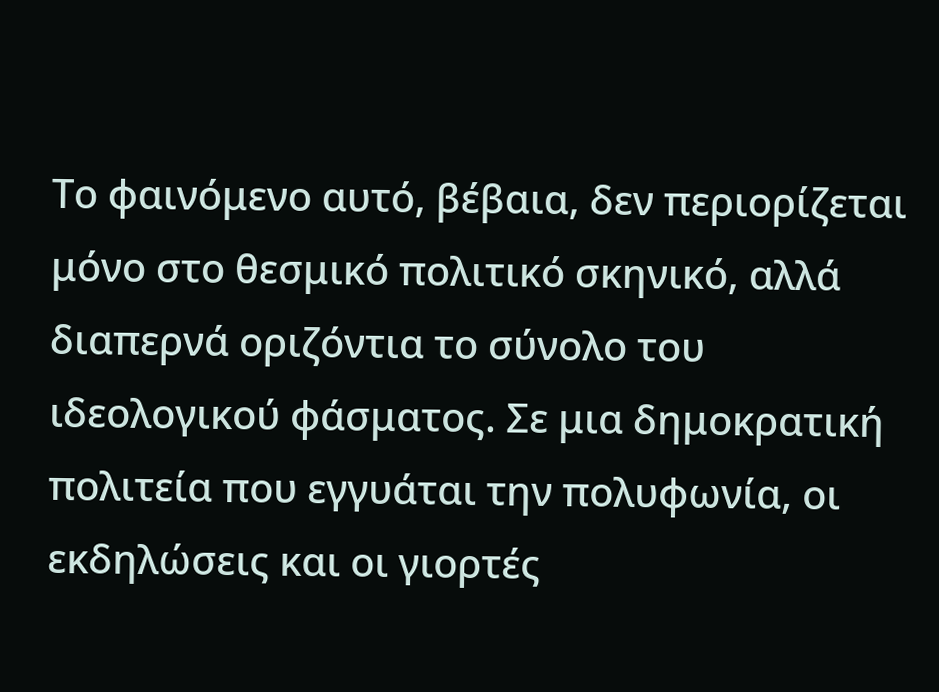Το φαινόμενο αυτό, βέβαια, δεν περιορίζεται μόνο στο θεσμικό πολιτικό σκηνικό, αλλά διαπερνά οριζόντια το σύνολο του ιδεολογικού φάσματος. Σε μια δημοκρατική πολιτεία που εγγυάται την πολυφωνία, οι εκδηλώσεις και οι γιορτές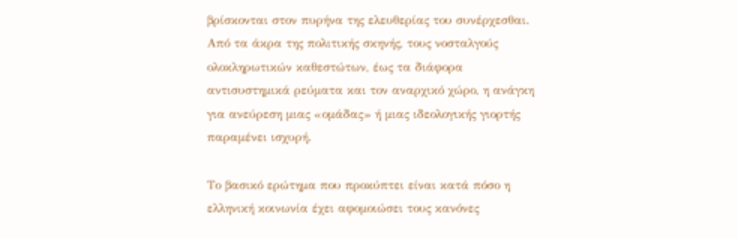βρίσκονται στον πυρήνα της ελευθερίας του συνέρχεσθαι. Από τα άκρα της πολιτικής σκηνής, τους νοσταλγούς ολοκληρωτικών καθεστώτων, έως τα διάφορα αντισυστημικά ρεύματα και τον αναρχικό χώρο, η ανάγκη για ανεύρεση μιας «ομάδας» ή μιας ιδεολογικής γιορτής παραμένει ισχυρή.

Το βασικό ερώτημα που προκύπτει είναι κατά πόσο η ελληνική κοινωνία έχει αφομοιώσει τους κανόνες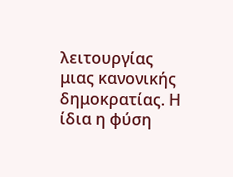λειτουργίας μιας κανονικής δημοκρατίας. Η ίδια η φύση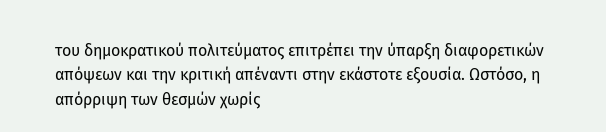του δημοκρατικού πολιτεύματος επιτρέπει την ύπαρξη διαφορετικών απόψεων και την κριτική απέναντι στην εκάστοτε εξουσία. Ωστόσο, η απόρριψη των θεσμών χωρίς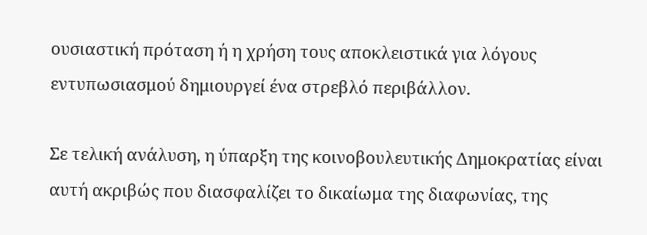ουσιαστική πρόταση ή η χρήση τους αποκλειστικά για λόγους εντυπωσιασμού δημιουργεί ένα στρεβλό περιβάλλον.

Σε τελική ανάλυση, η ύπαρξη της κοινοβουλευτικής Δημοκρατίας είναι αυτή ακριβώς που διασφαλίζει το δικαίωμα της διαφωνίας, της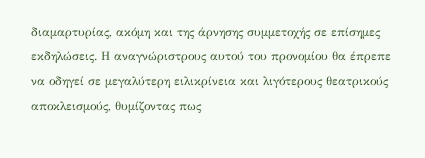διαμαρτυρίας, ακόμη και της άρνησης συμμετοχής σε επίσημες εκδηλώσεις. Η αναγνώριστρους αυτού του προνομίου θα έπρεπε να οδηγεί σε μεγαλύτερη ειλικρίνεια και λιγότερους θεατρικούς αποκλεισμούς, θυμίζοντας πως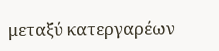μεταξύ κατεργαρέων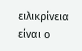ειλικρίνεια είναι ο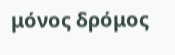μόνος δρόμος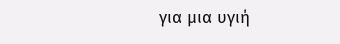για μια υγιή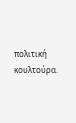πολιτική κουλτούρα.